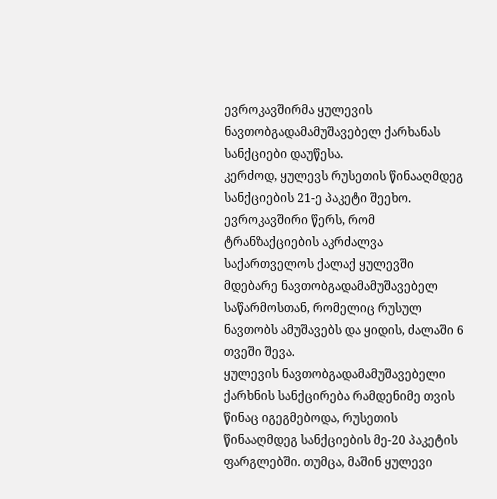ევროკავშირმა ყულევის ნავთობგადამამუშავებელ ქარხანას სანქციები დაუწესა.
კერძოდ, ყულევს რუსეთის წინააღმდეგ სანქციების 21-ე პაკეტი შეეხო.
ევროკავშირი წერს, რომ ტრანზაქციების აკრძალვა საქართველოს ქალაქ ყულევში მდებარე ნავთობგადამამუშავებელ საწარმოსთან, რომელიც რუსულ ნავთობს ამუშავებს და ყიდის, ძალაში 6 თვეში შევა.
ყულევის ნავთობგადამამუშავებელი ქარხნის სანქცირება რამდენიმე თვის წინაც იგეგმებოდა, რუსეთის წინააღმდეგ სანქციების მე-20 პაკეტის ფარგლებში. თუმცა, მაშინ ყულევი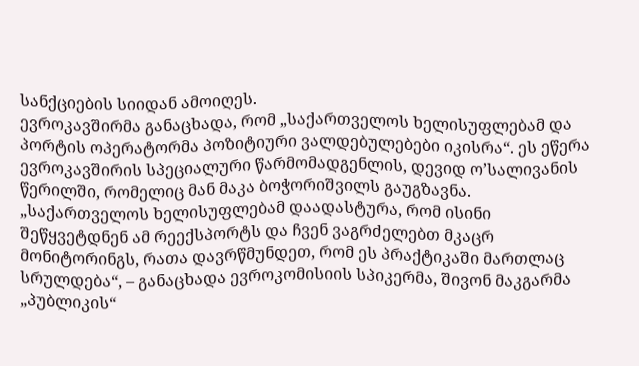სანქციების სიიდან ამოიღეს.
ევროკავშირმა განაცხადა, რომ „საქართველოს ხელისუფლებამ და პორტის ოპერატორმა პოზიტიური ვალდებულებები იკისრა“. ეს ეწერა ევროკავშირის სპეციალური წარმომადგენლის, დევიდ ო’სალივანის წერილში, რომელიც მან მაკა ბოჭორიშვილს გაუგზავნა.
„საქართველოს ხელისუფლებამ დაადასტურა, რომ ისინი შეწყვეტდნენ ამ რეექსპორტს და ჩვენ ვაგრძელებთ მკაცრ მონიტორინგს, რათა დავრწმუნდეთ, რომ ეს პრაქტიკაში მართლაც სრულდება“, – განაცხადა ევროკომისიის სპიკერმა, შივონ მაკგარმა „პუბლიკის“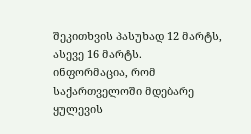შეკითხვის პასუხად 12 მარტს, ასევე 16 მარტს.
ინფორმაცია, რომ საქართველოში მდებარე ყულევის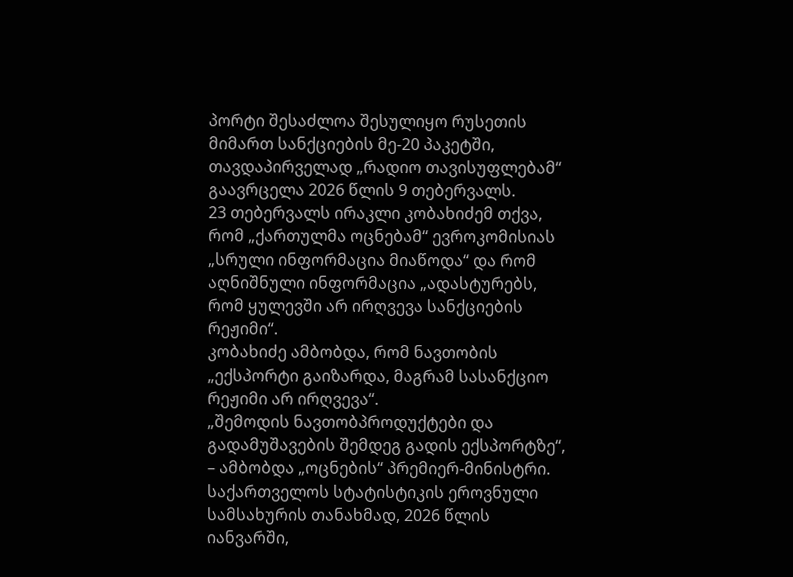პორტი შესაძლოა შესულიყო რუსეთის მიმართ სანქციების მე-20 პაკეტში, თავდაპირველად „რადიო თავისუფლებამ“ გაავრცელა 2026 წლის 9 თებერვალს.
23 თებერვალს ირაკლი კობახიძემ თქვა, რომ „ქართულმა ოცნებამ“ ევროკომისიას „სრული ინფორმაცია მიაწოდა“ და რომ აღნიშნული ინფორმაცია „ადასტურებს, რომ ყულევში არ ირღვევა სანქციების რეჟიმი“.
კობახიძე ამბობდა, რომ ნავთობის „ექსპორტი გაიზარდა, მაგრამ სასანქციო რეჟიმი არ ირღვევა“.
„შემოდის ნავთობპროდუქტები და გადამუშავების შემდეგ გადის ექსპორტზე“, – ამბობდა „ოცნების“ პრემიერ-მინისტრი.
საქართველოს სტატისტიკის ეროვნული სამსახურის თანახმად, 2026 წლის იანვარში,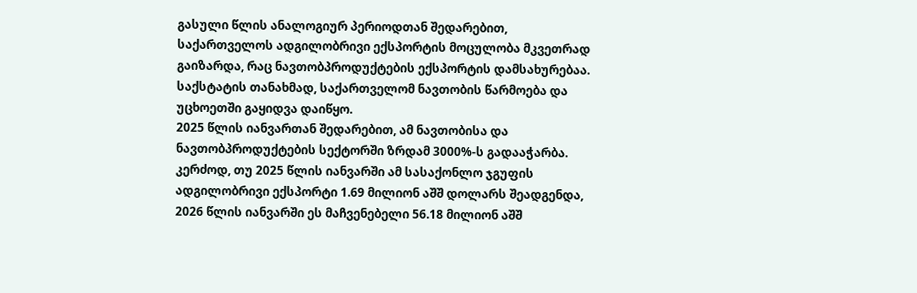გასული წლის ანალოგიურ პერიოდთან შედარებით, საქართველოს ადგილობრივი ექსპორტის მოცულობა მკვეთრად გაიზარდა, რაც ნავთობპროდუქტების ექსპორტის დამსახურებაა.
საქსტატის თანახმად, საქართველომ ნავთობის წარმოება და უცხოეთში გაყიდვა დაიწყო.
2025 წლის იანვართან შედარებით, ამ ნავთობისა და ნავთობპროდუქტების სექტორში ზრდამ 3000%-ს გადააჭარბა.
კერძოდ, თუ 2025 წლის იანვარში ამ სასაქონლო ჯგუფის ადგილობრივი ექსპორტი 1.69 მილიონ აშშ დოლარს შეადგენდა, 2026 წლის იანვარში ეს მაჩვენებელი 56.18 მილიონ აშშ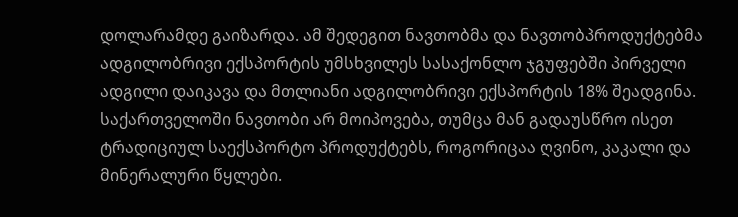დოლარამდე გაიზარდა. ამ შედეგით ნავთობმა და ნავთობპროდუქტებმა ადგილობრივი ექსპორტის უმსხვილეს სასაქონლო ჯგუფებში პირველი ადგილი დაიკავა და მთლიანი ადგილობრივი ექსპორტის 18% შეადგინა.
საქართველოში ნავთობი არ მოიპოვება, თუმცა მან გადაუსწრო ისეთ ტრადიციულ საექსპორტო პროდუქტებს, როგორიცაა ღვინო, კაკალი და მინერალური წყლები.